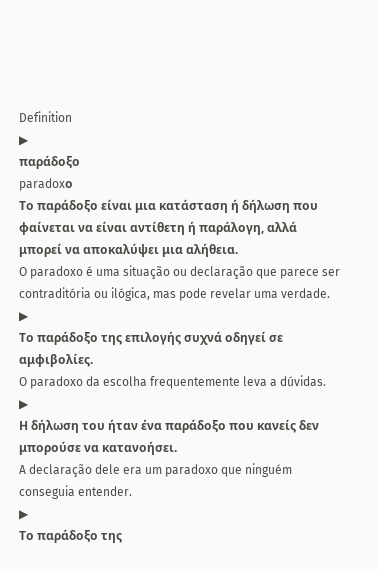Definition
▶
παράδοξο
paradoxο
Το παράδοξο είναι μια κατάσταση ή δήλωση που φαίνεται να είναι αντίθετη ή παράλογη, αλλά μπορεί να αποκαλύψει μια αλήθεια.
O paradoxo é uma situação ou declaração que parece ser contraditória ou ilógica, mas pode revelar uma verdade.
▶
Το παράδοξο της επιλογής συχνά οδηγεί σε αμφιβολίες.
O paradoxo da escolha frequentemente leva a dúvidas.
▶
Η δήλωση του ήταν ένα παράδοξο που κανείς δεν μπορούσε να κατανοήσει.
A declaração dele era um paradoxo que ninguém conseguia entender.
▶
Το παράδοξο της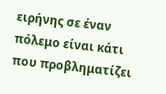ειρήνης σε έναν πόλεμο είναι κάτι που προβληματίζει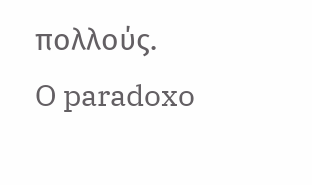πολλούς.
O paradoxo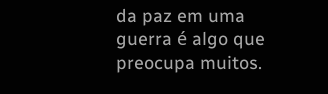da paz em uma guerra é algo que preocupa muitos.